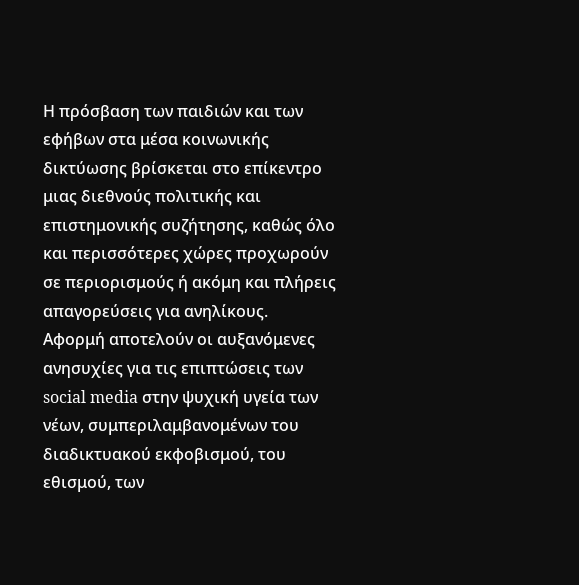Η πρόσβαση των παιδιών και των εφήβων στα μέσα κοινωνικής δικτύωσης βρίσκεται στο επίκεντρο μιας διεθνούς πολιτικής και επιστημονικής συζήτησης, καθώς όλο και περισσότερες χώρες προχωρούν σε περιορισμούς ή ακόμη και πλήρεις απαγορεύσεις για ανηλίκους.
Αφορμή αποτελούν οι αυξανόμενες ανησυχίες για τις επιπτώσεις των social media στην ψυχική υγεία των νέων, συμπεριλαμβανομένων του διαδικτυακού εκφοβισμού, του εθισμού, των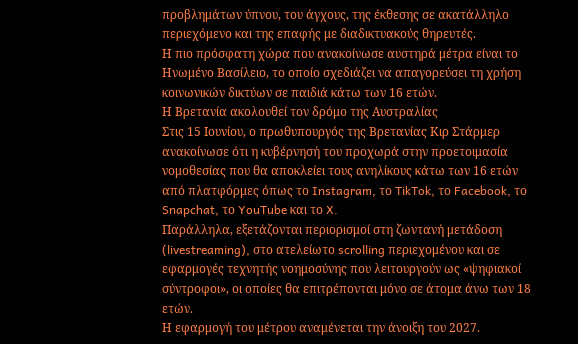προβλημάτων ύπνου, του άγχους, της έκθεσης σε ακατάλληλο περιεχόμενο και της επαφής με διαδικτυακούς θηρευτές.
Η πιο πρόσφατη χώρα που ανακοίνωσε αυστηρά μέτρα είναι το Ηνωμένο Βασίλειο, το οποίο σχεδιάζει να απαγορεύσει τη χρήση κοινωνικών δικτύων σε παιδιά κάτω των 16 ετών.
Η Βρετανία ακολουθεί τον δρόμο της Αυστραλίας
Στις 15 Ιουνίου, ο πρωθυπουργός της Βρετανίας Κιρ Στάρμερ ανακοίνωσε ότι η κυβέρνησή του προχωρά στην προετοιμασία νομοθεσίας που θα αποκλείει τους ανηλίκους κάτω των 16 ετών από πλατφόρμες όπως το Instagram, το TikTok, το Facebook, το Snapchat, το YouTube και το X.
Παράλληλα, εξετάζονται περιορισμοί στη ζωντανή μετάδοση (livestreaming), στο ατελείωτο scrolling περιεχομένου και σε εφαρμογές τεχνητής νοημοσύνης που λειτουργούν ως «ψηφιακοί σύντροφοι», οι οποίες θα επιτρέπονται μόνο σε άτομα άνω των 18 ετών.
Η εφαρμογή του μέτρου αναμένεται την άνοιξη του 2027.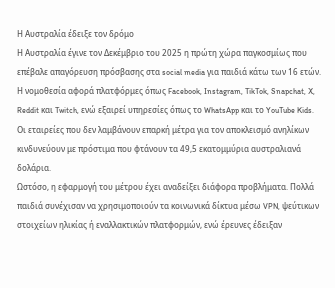Η Αυστραλία έδειξε τον δρόμο
Η Αυστραλία έγινε τον Δεκέμβριο του 2025 η πρώτη χώρα παγκοσμίως που επέβαλε απαγόρευση πρόσβασης στα social media για παιδιά κάτω των 16 ετών.
Η νομοθεσία αφορά πλατφόρμες όπως Facebook, Instagram, TikTok, Snapchat, X, Reddit και Twitch, ενώ εξαιρεί υπηρεσίες όπως το WhatsApp και το YouTube Kids.
Οι εταιρείες που δεν λαμβάνουν επαρκή μέτρα για τον αποκλεισμό ανηλίκων κινδυνεύουν με πρόστιμα που φτάνουν τα 49,5 εκατομμύρια αυστραλιανά δολάρια.
Ωστόσο, η εφαρμογή του μέτρου έχει αναδείξει διάφορα προβλήματα. Πολλά παιδιά συνέχισαν να χρησιμοποιούν τα κοινωνικά δίκτυα μέσω VPN, ψεύτικων στοιχείων ηλικίας ή εναλλακτικών πλατφορμών, ενώ έρευνες έδειξαν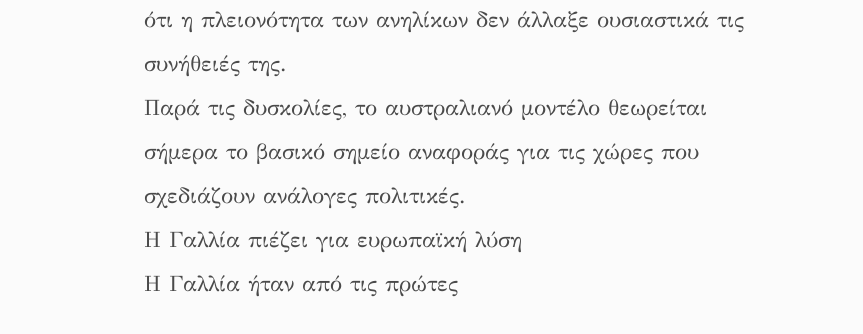ότι η πλειονότητα των ανηλίκων δεν άλλαξε ουσιαστικά τις συνήθειές της.
Παρά τις δυσκολίες, το αυστραλιανό μοντέλο θεωρείται σήμερα το βασικό σημείο αναφοράς για τις χώρες που σχεδιάζουν ανάλογες πολιτικές.
Η Γαλλία πιέζει για ευρωπαϊκή λύση
Η Γαλλία ήταν από τις πρώτες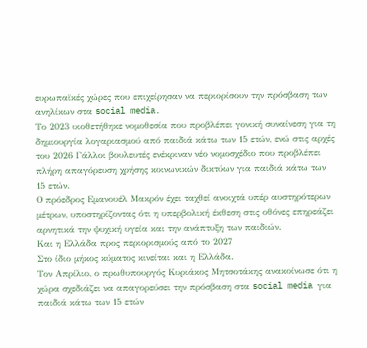ευρωπαϊκές χώρες που επιχείρησαν να περιορίσουν την πρόσβαση των ανηλίκων στα social media.
Το 2023 υιοθετήθηκε νομοθεσία που προβλέπει γονική συναίνεση για τη δημιουργία λογαριασμού από παιδιά κάτω των 15 ετών, ενώ στις αρχές του 2026 Γάλλοι βουλευτές ενέκριναν νέο νομοσχέδιο που προβλέπει πλήρη απαγόρευση χρήσης κοινωνικών δικτύων για παιδιά κάτω των 15 ετών.
Ο πρόεδρος Εμανουέλ Μακρόν έχει ταχθεί ανοιχτά υπέρ αυστηρότερων μέτρων, υποστηρίζοντας ότι η υπερβολική έκθεση στις οθόνες επηρεάζει αρνητικά την ψυχική υγεία και την ανάπτυξη των παιδιών.
Και η Ελλάδα προς περιορισμούς από το 2027
Στο ίδιο μήκος κύματος κινείται και η Ελλάδα.
Τον Απρίλιο, ο πρωθυπουργός Κυριάκος Μητσοτάκης ανακοίνωσε ότι η χώρα σχεδιάζει να απαγορεύσει την πρόσβαση στα social media για παιδιά κάτω των 15 ετών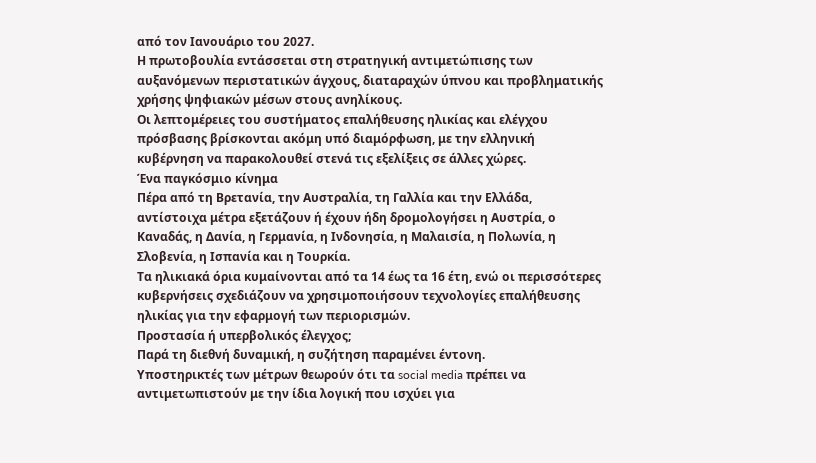από τον Ιανουάριο του 2027.
Η πρωτοβουλία εντάσσεται στη στρατηγική αντιμετώπισης των αυξανόμενων περιστατικών άγχους, διαταραχών ύπνου και προβληματικής χρήσης ψηφιακών μέσων στους ανηλίκους.
Οι λεπτομέρειες του συστήματος επαλήθευσης ηλικίας και ελέγχου πρόσβασης βρίσκονται ακόμη υπό διαμόρφωση, με την ελληνική κυβέρνηση να παρακολουθεί στενά τις εξελίξεις σε άλλες χώρες.
Ένα παγκόσμιο κίνημα
Πέρα από τη Βρετανία, την Αυστραλία, τη Γαλλία και την Ελλάδα, αντίστοιχα μέτρα εξετάζουν ή έχουν ήδη δρομολογήσει η Αυστρία, ο Καναδάς, η Δανία, η Γερμανία, η Ινδονησία, η Μαλαισία, η Πολωνία, η Σλοβενία, η Ισπανία και η Τουρκία.
Τα ηλικιακά όρια κυμαίνονται από τα 14 έως τα 16 έτη, ενώ οι περισσότερες κυβερνήσεις σχεδιάζουν να χρησιμοποιήσουν τεχνολογίες επαλήθευσης ηλικίας για την εφαρμογή των περιορισμών.
Προστασία ή υπερβολικός έλεγχος;
Παρά τη διεθνή δυναμική, η συζήτηση παραμένει έντονη.
Υποστηρικτές των μέτρων θεωρούν ότι τα social media πρέπει να αντιμετωπιστούν με την ίδια λογική που ισχύει για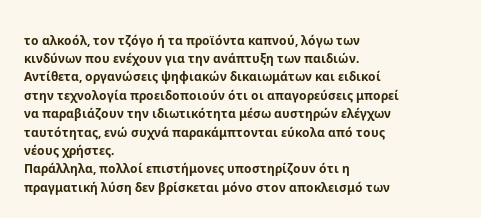το αλκοόλ, τον τζόγο ή τα προϊόντα καπνού, λόγω των κινδύνων που ενέχουν για την ανάπτυξη των παιδιών.
Αντίθετα, οργανώσεις ψηφιακών δικαιωμάτων και ειδικοί στην τεχνολογία προειδοποιούν ότι οι απαγορεύσεις μπορεί να παραβιάζουν την ιδιωτικότητα μέσω αυστηρών ελέγχων ταυτότητας, ενώ συχνά παρακάμπτονται εύκολα από τους νέους χρήστες.
Παράλληλα, πολλοί επιστήμονες υποστηρίζουν ότι η πραγματική λύση δεν βρίσκεται μόνο στον αποκλεισμό των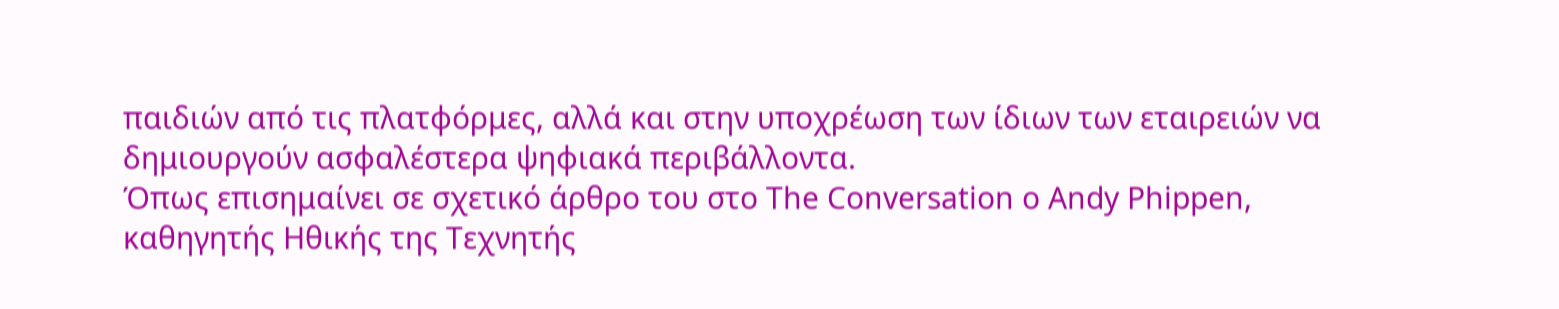παιδιών από τις πλατφόρμες, αλλά και στην υποχρέωση των ίδιων των εταιρειών να δημιουργούν ασφαλέστερα ψηφιακά περιβάλλοντα.
Όπως επισημαίνει σε σχετικό άρθρο του στο The Conversation o Andy Phippen, καθηγητής Ηθικής της Τεχνητής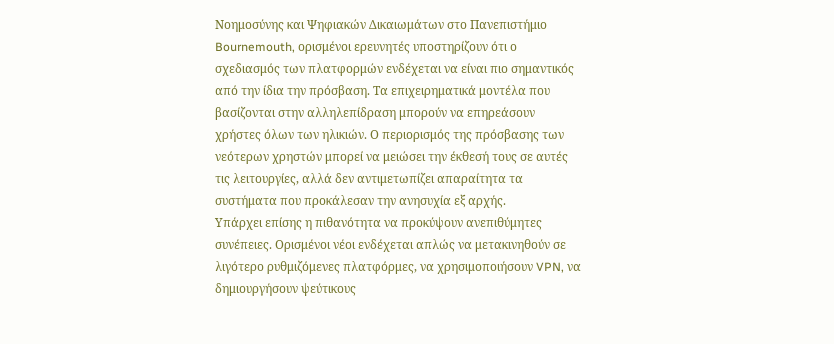Νοημοσύνης και Ψηφιακών Δικαιωμάτων στο Πανεπιστήμιο Bournemouth, ορισμένοι ερευνητές υποστηρίζουν ότι ο σχεδιασμός των πλατφορμών ενδέχεται να είναι πιο σημαντικός από την ίδια την πρόσβαση. Τα επιχειρηματικά μοντέλα που βασίζονται στην αλληλεπίδραση μπορούν να επηρεάσουν χρήστες όλων των ηλικιών. Ο περιορισμός της πρόσβασης των νεότερων χρηστών μπορεί να μειώσει την έκθεσή τους σε αυτές τις λειτουργίες, αλλά δεν αντιμετωπίζει απαραίτητα τα συστήματα που προκάλεσαν την ανησυχία εξ αρχής.
Υπάρχει επίσης η πιθανότητα να προκύψουν ανεπιθύμητες συνέπειες. Ορισμένοι νέοι ενδέχεται απλώς να μετακινηθούν σε λιγότερο ρυθμιζόμενες πλατφόρμες, να χρησιμοποιήσουν VPN, να δημιουργήσουν ψεύτικους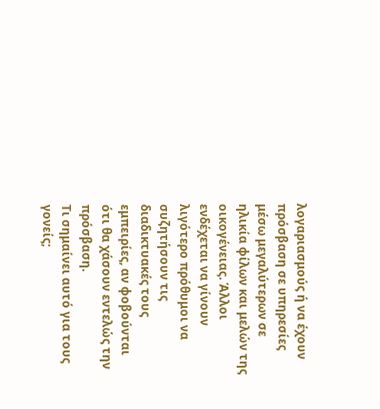λογαριασμούς ή να έχουν πρόσβαση σε υπηρεσίες μέσω μεγαλύτερων σε ηλικία φίλων και μελών της οικογένειας. Άλλοι ενδέχεται να γίνουν λιγότερο πρόθυμοι να συζητήσουν τις διαδικτυακές τους εμπειρίες, αν φοβούνται ότι θα χάσουν εντελώς την πρόσβαση.
Τι σημαίνει αυτό για τους γονείς;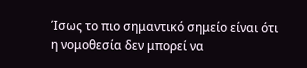Ίσως το πιο σημαντικό σημείο είναι ότι η νομοθεσία δεν μπορεί να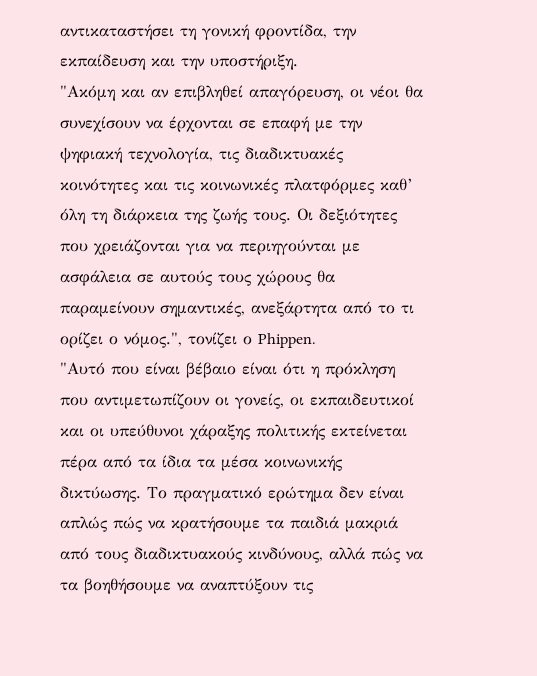αντικαταστήσει τη γονική φροντίδα, την εκπαίδευση και την υποστήριξη.
"Ακόμη και αν επιβληθεί απαγόρευση, οι νέοι θα συνεχίσουν να έρχονται σε επαφή με την ψηφιακή τεχνολογία, τις διαδικτυακές κοινότητες και τις κοινωνικές πλατφόρμες καθ’ όλη τη διάρκεια της ζωής τους. Οι δεξιότητες που χρειάζονται για να περιηγούνται με ασφάλεια σε αυτούς τους χώρους θα παραμείνουν σημαντικές, ανεξάρτητα από το τι ορίζει ο νόμος.", τονίζει ο Phippen.
"Αυτό που είναι βέβαιο είναι ότι η πρόκληση που αντιμετωπίζουν οι γονείς, οι εκπαιδευτικοί και οι υπεύθυνοι χάραξης πολιτικής εκτείνεται πέρα από τα ίδια τα μέσα κοινωνικής δικτύωσης. Το πραγματικό ερώτημα δεν είναι απλώς πώς να κρατήσουμε τα παιδιά μακριά από τους διαδικτυακούς κινδύνους, αλλά πώς να τα βοηθήσουμε να αναπτύξουν τις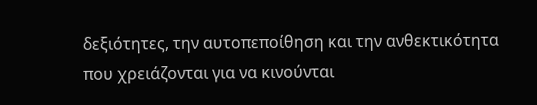δεξιότητες, την αυτοπεποίθηση και την ανθεκτικότητα που χρειάζονται για να κινούνται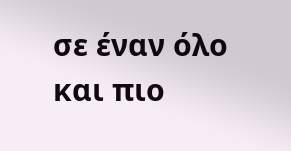σε έναν όλο και πιο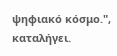ψηφιακό κόσμο.", καταλήγει.